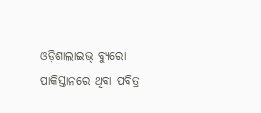ଓଡ଼ିଶାଲାଇଭ୍ ବ୍ୟୁରୋ
ପାକିସ୍ତାନରେ ଥିବା ପବିତ୍ର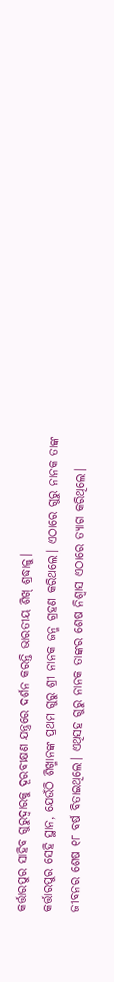କର୍ତ୍ତାରପୁର ସାହିବ ଗୁରୁଦ୍ୱାରକୁ ଦୂରବୀକ୍ଷଣ ଯନ୍ତ୍ରରେ ଦର୍ଶନ କରନ୍ତି ଭାରତୀୟ ଶିଖ୍ ଶ୍ରଦ୍ଧାଳୁ।
କର୍ତ୍ତାରପୁର ସେହି ସ୍ଥାନ, ଯେଉଁଠି ଶିଖ୍ମାନଙ୍କ ପ୍ରଥମ ଗୁରୁ ଶ୍ରୀ ନାନକ ଜନ୍ମ ଗ୍ରହଣ କରିଥଲେ। ଏଠାରେ ଗୁରୁ ନାନକ ତାଙ୍କ ଜୀବନର ଶେଷ ୧୮ ବର୍ଷ ବିତାଇଥିଲେ। ଏଥିସହ ଗୁରୁ ନାନକ ତାଙ୍କର ଶେଷ ନିଶ୍ଵାସ ଏଠାରେ ତ୍ୟାଗ କରିଥିଲେ।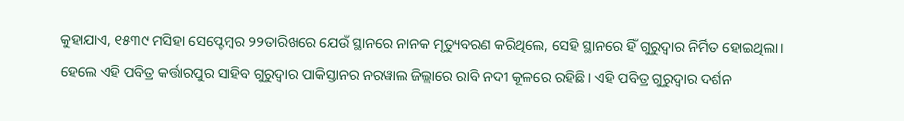କୁହାଯାଏ, ୧୫୩୯ ମସିହା ସେପ୍ଟେମ୍ବର ୨୨ତାରିଖରେ ଯେଉଁ ସ୍ଥାନରେ ନାନକ ମୃତ୍ୟୁବରଣ କରିଥିଲେ, ସେହି ସ୍ଥାନରେ ହିଁ ଗୁରୁଦ୍ଵାର ନିର୍ମିତ ହୋଇଥିଲା।
ହେଲେ ଏହି ପବିତ୍ର କର୍ତ୍ତାରପୁର ସାହିବ ଗୁରୁଦ୍ୱାର ପାକିସ୍ତାନର ନରୱାଲ ଜିଲ୍ଲାରେ ରାବି ନଦୀ କୂଳରେ ରହିଛି। ଏହି ପବିତ୍ର ଗୁରୁଦ୍ୱାର ଦର୍ଶନ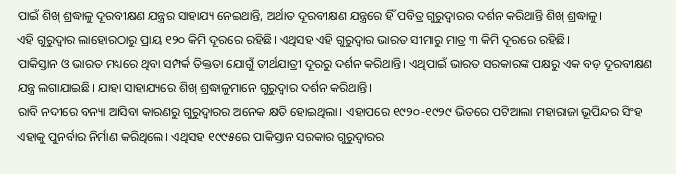ପାଇଁ ଶିଖ୍ ଶ୍ରଦ୍ଧାଳୁ ଦୂରବୀକ୍ଷଣ ଯନ୍ତ୍ରର ସାହାଯ୍ୟ ନେଇଥାନ୍ତି, ଅର୍ଥାତ ଦୂରବୀକ୍ଷଣ ଯନ୍ତ୍ରରେ ହିଁ ପବିତ୍ର ଗୁରୁଦ୍ୱାରର ଦର୍ଶନ କରିଥାନ୍ତି ଶିଖ୍ ଶ୍ରଦ୍ଧାଳୁ।
ଏହି ଗୁରୁଦ୍ଵାର ଲାହୋରଠାରୁ ପ୍ରାୟ ୧୨୦ କିମି ଦୂରରେ ରହିଛି। ଏଥିସହ ଏହି ଗୁରୁଦ୍ଵାର ଭାରତ ସୀମାରୁ ମାତ୍ର ୩ କିମି ଦୂରରେ ରହିଛି।
ପାକିସ୍ତାନ ଓ ଭାରତ ମଧ୍ୟରେ ଥିବା ସମ୍ପର୍କ ତିକ୍ତତା ଯୋଗୁଁ ତୀର୍ଥଯାତ୍ରୀ ଦୂରରୁ ଦର୍ଶନ କରିଥାନ୍ତି। ଏଥିପାଇଁ ଭାରତ ସରକାରଙ୍କ ପକ୍ଷରୁ ଏକ ବଡ଼ ଦୂରବୀକ୍ଷଣ ଯନ୍ତ୍ର ଲଗାଯାଇଛି। ଯାହା ସାହାଯ୍ୟରେ ଶିଖ୍ ଶ୍ରଦ୍ଧାଳୁମାନେ ଗୁରୁଦ୍ଵାର ଦର୍ଶନ କରିଥାନ୍ତି।
ରାବି ନଦୀରେ ବନ୍ୟା ଆସିବା କାରଣରୁ ଗୁରୁଦ୍ଵାରର ଅନେକ କ୍ଷତି ହୋଇଥିଲା। ଏହାପରେ ୧୯୨୦-୧୯୨୯ ଭିତରେ ପଟିଆଲା ମହାରାଜା ଭୂପିନ୍ଦର ସିଂହ ଏହାକୁ ପୁନର୍ବାର ନିର୍ମାଣ କରିଥିଲେ। ଏଥିସହ ୧୯୯୫ରେ ପାକିସ୍ତାନ ସରକାର ଗୁରୁଦ୍ୱାରର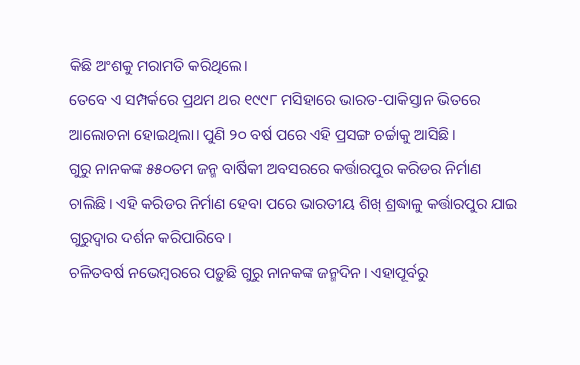କିଛି ଅଂଶକୁ ମରାମତି କରିଥିଲେ।
ତେବେ ଏ ସମ୍ପର୍କରେ ପ୍ରଥମ ଥର ୧୯୯୮ ମସିହାରେ ଭାରତ-ପାକିସ୍ତାନ ଭିତରେ ଆଲୋଚନା ହୋଇଥିଲା। ପୁଣି ୨୦ ବର୍ଷ ପରେ ଏହି ପ୍ରସଙ୍ଗ ଚର୍ଚ୍ଚାକୁ ଆସିଛି।
ଗୁରୁ ନାନକଙ୍କ ୫୫୦ତମ ଜନ୍ମ ବାର୍ଷିକୀ ଅବସରରେ କର୍ତ୍ତାରପୁର କରିଡର ନିର୍ମାଣ ଚାଲିଛି। ଏହି କରିଡର ନିର୍ମାଣ ହେବା ପରେ ଭାରତୀୟ ଶିଖ୍ ଶ୍ରଦ୍ଧାଳୁ କର୍ତ୍ତାରପୁର ଯାଇ ଗୁରୁଦ୍ୱାର ଦର୍ଶନ କରିପାରିବେ।
ଚଳିତବର୍ଷ ନଭେମ୍ବରରେ ପଡ଼ୁଛି ଗୁରୁ ନାନକଙ୍କ ଜନ୍ମଦିନ। ଏହାପୂର୍ବରୁ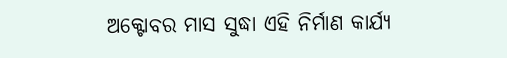ଅକ୍ଟୋବର ମାସ ସୁଦ୍ଧା ଏହି ନିର୍ମାଣ କାର୍ଯ୍ୟ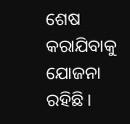ଶେଷ କରାଯିବାକୁ ଯୋଜନା ରହିଛି।